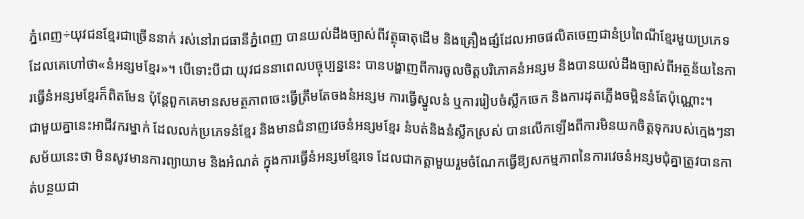ភ្នំពេញ÷យុវជនខ្មែរជាច្រើននាក់ រស់នៅរាជធានីភ្នំពេញ បានយល់ដឹងច្បាស់ពីវត្ថុធាតុដើម និងគ្រឿងផ្សំដែលអាចផលិតចេញជានំប្រពៃណីខ្មែរមួយប្រភេទ ដែលគេហៅថា«នំអន្សមខ្មែរ»។ បើទោះបីជា យុវជននាពេលបច្ចុប្បន្ននេះ បានបង្ហាញពីការចូលចិត្តបរិភោគនំអន្សម និងបានយល់ដឹងច្បាស់ពីអត្ថន័យនៃការធ្វើនំអន្សមខ្មែរក៏ពិតមែន ប៉ុន្តែពួកគេមានសមត្ថភាពចេះធ្វើត្រឹមតែចងនំអន្សម ការធ្វើស្នូលនំ ឬការរៀបចំស្លឹកចេក និងការដុតភ្លើងចម្អិននំតែប៉ុណ្ណោះ។
ជាមួយគ្នានេះអាជីវករម្នាក់ ដែលលក់ប្រភេទនំខ្មែរ និងមានជំនាញវេចនំអន្សមខ្មែរ នំបត់និងនំស្លឹកស្រស់ បានលើកឡើងពីការមិនយកចិត្តទុករបស់ក្មេងៗនាសម័យនេះថា មិនសូវមានការព្យាយាម និងអំណត់ ក្នុងការធ្វើនំអន្សមខ្មែរទេ ដែលជាកត្តាមួយរួមចំណែកធ្វើឱ្យសកម្មភាពនៃការវេចនំអន្សមជុំគ្នាត្រូវបានកាត់បន្ថយជា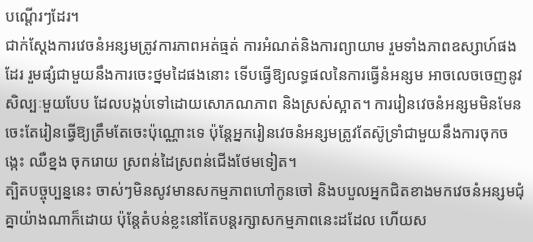បណ្តើរៗដែរ។
ជាក់ស្តែងការវេចនំអន្សមត្រូវការភាពអត់ធ្មត់ ការអំណត់និងការព្យាយាម រួមទាំងភាពឧស្សាហ៍ផងដែរ រួមផ្សំជាមួយនឹងការចេះថ្នមដៃផងនោះ ទើបធ្វើឱ្យលទ្ធផលនៃការធ្វើនំអន្សម អាចលេចចេញនូវសិល្បៈមួយបែប ដែលបង្កប់ទៅដោយសោភណភាព និងស្រស់ស្អាត។ ការរៀនវេចនំអន្សមមិនមែនចេះតែរៀនធ្វើឱ្យត្រឹមតែចេះប៉ុណ្ណោះទេ ប៉ុន្តែអ្នករៀនវេចនំអន្សមត្រូវតែស៊ូទ្រាំជាមួយនឹងការចុកចង្កេះ ឈឺខ្នង ចុករោយ ស្រពន់ដៃស្រពន់ជើងថែមទៀត។
ត្បិតបច្ចុប្បន្ននេះ ចាស់ៗមិនសូវមានសកម្មភាពហៅកូនចៅ និងបបួលអ្នកជិតខាងមកវេចនំអន្សមជុំគ្នាយ៉ាងណាក៏ដោយ ប៉ុន្តែតំបន់ខ្លះនៅតែបន្តរក្សាសកម្មភាពនេះដដែល ហើយស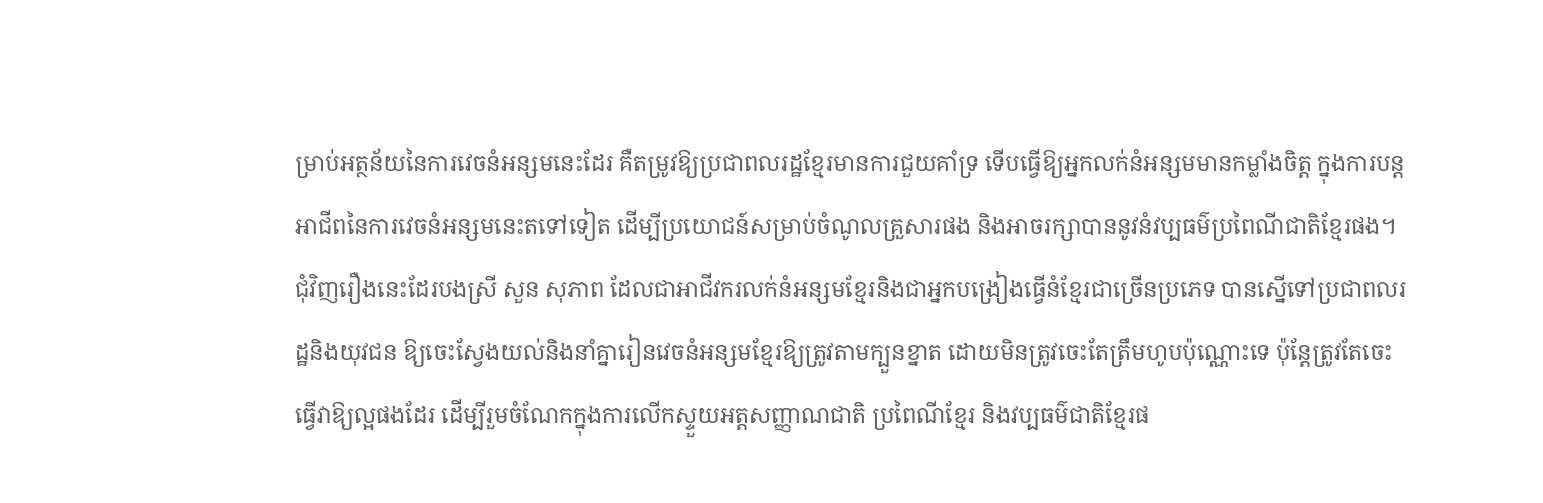ម្រាប់អត្ថន័យនៃការវេចនំអន្សមនេះដែរ គឺតម្រូវឱ្យប្រជាពលរដ្ឋខ្មែរមានការជួយគាំទ្រ ទើបធ្វើឱ្យអ្នកលក់នំអន្សមមានកម្លាំងចិត្ត ក្នុងការបន្តអាជីពនៃការវេចនំអន្សមនេះតទៅទៀត ដើម្បីប្រយោជន៍សម្រាប់ចំណូលគ្រួសារផង និងអាចរក្សាបាននូវនំវប្បធម៌ប្រពៃណីជាតិខ្មែរផង។ជុំវិញរឿងនេះដែរបងស្រី សួន សុភាព ដែលជាអាជីវករលក់នំអន្សមខ្មែរនិងជាអ្នកបង្រៀងធ្វើនំខ្មែរជាច្រើនប្រភេទ បានស្នើទៅប្រជាពលរដ្ឋនិងយុវជន ឱ្យចេះស្វែងយល់និងនាំគ្នារៀនវេចនំអន្សមខ្មែរឱ្យត្រូវតាមក្បួនខ្នាត ដោយមិនត្រូវចេះតែត្រឹមហូបប៉ុណ្ណោះទេ ប៉ុន្តែត្រូវតែចេះធ្វើវាឱ្យល្អផងដែរ ដើម្បីរួមចំណែកក្នុងការលើកស្ទួយអត្តសញ្ញាណជាតិ ប្រពៃណីខ្មែរ និងវប្បធម៌ជាតិខ្មែរផ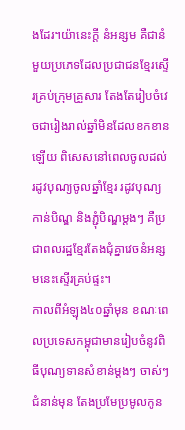ងដែរ។យ៉ានេះក្តី នំអន្សម គឺជានំមួយប្រភេទដែលប្រជាជនខ្មែរស្ទើរគ្រប់ក្រុមគ្រួសារ តែងតែរៀបចំវេចជារៀងរាល់ឆ្នាំមិនដែលខកខានឡើយ ពិសេសនៅពេលចូលដល់រដូវបុណ្យចូលឆ្នាំខ្មែរ រដូវបុណ្យកាន់បិណ្ឌ និងភ្ជុំបិណ្ឌម្តងៗ គឺប្រជាពលរដ្ឋខ្មែរតែងជុំគ្នាវេចនំអន្សមនេះស្ទើរគ្រប់ផ្ទះ។
កាលពីអំឡុង៤០ឆ្នាំមុន ខណៈពេលប្រទេសកម្ពុជាមានរៀបចំនូវពិធីបុណ្យទានសំខាន់ម្តងៗ ចាស់ៗជំនាន់មុន តែងប្រមែប្រមូលកូន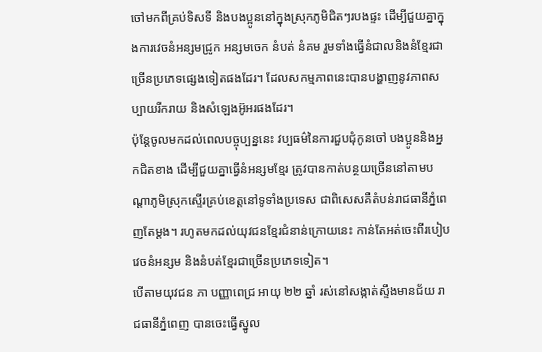ចៅមកពីគ្រប់ទិសទី និងបងប្អូននៅក្នុងស្រុកភូមិជិតៗរបងផ្ទះ ដើម្បីជួយគ្នាក្នុងការវេចនំអន្សមជ្រូក អន្សមចេក នំបត់ នំគម រួមទាំងធ្វើនំជាលនិងនំខ្មែរជាច្រើនប្រភេទផ្សេងទៀតផងដែរ។ ដែលសកម្មភាពនេះបានបង្ហាញនូវភាពសប្បាយរីករាយ និងសំឡេងអ៊ូអរផងដែរ។
ប៉ុន្តែចូលមកដល់ពេលបច្ចុប្បន្ននេះ វប្បធម៌នៃការជួបជុំកូនចៅ បងប្អូននិងអ្នកជិតខាង ដើម្បីជួយគ្នាធ្វើនំអន្សមខ្មែរ ត្រូវបានកាត់បន្ថយច្រើននៅតាមបណ្តាភូមិស្រុកស្ទើរគ្រប់ខេត្តនៅទូទាំងប្រទេស ជាពិសេសគឺតំបន់រាជធានីភ្នំពេញតែម្តង។ រហូតមកដល់យុវជនខ្មែរជំនាន់ក្រោយនេះ កាន់តែអត់ចេះពីរបៀបវេចនំអន្សម និងនំបត់ខ្មែរជាច្រើនប្រភេទទៀត។
បើតាមយុវជន ភា បញ្ញាពេជ្រ អាយុ ២២ ឆ្នាំ រស់នៅសង្កាត់ស្ទឹងមានជ័យ រាជធានីភ្នំពេញ បានចេះធ្វើស្នូល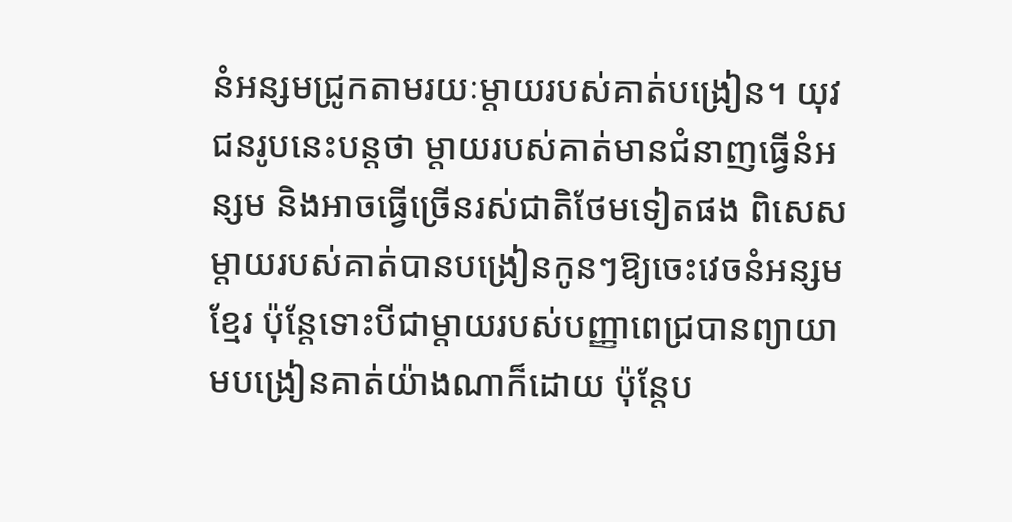នំអន្សមជ្រូកតាមរយៈម្តាយរបស់គាត់បង្រៀន។ យុវជនរូបនេះបន្តថា ម្តាយរបស់គាត់មានជំនាញធ្វើនំអន្សម និងអាចធ្វើច្រើនរស់ជាតិថែមទៀតផង ពិសេសម្តាយរបស់គាត់បានបង្រៀនកូនៗឱ្យចេះវេចនំអន្សមខ្មែរ ប៉ុន្តែទោះបីជាម្តាយរបស់បញ្ញាពេជ្របានព្យាយាមបង្រៀនគាត់យ៉ាងណាក៏ដោយ ប៉ុន្តែប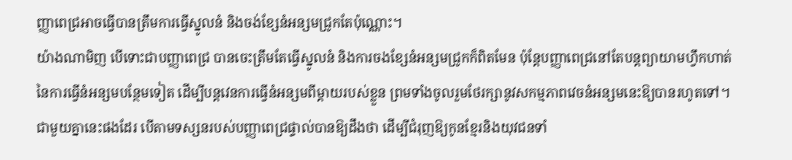ញ្ញាពេជ្រអាចធ្វើបានត្រឹមការធ្វើស្នូលនំ និងចង់ខ្សែនំអន្សមជ្រូកតែប៉ុណ្ណោះ។
យ៉ាងណាមិញ បើទោះជាបញ្ញាពេជ្រ បានចេះត្រឹមតែធ្វើស្នូលនំ និងការចងខ្សែនំអន្សមជ្រូកក៏ពិតមែន ប៉ុន្តែបញ្ញាពេជ្រនៅតែបន្តព្យាយាមហ្វឹកហាត់នៃការធ្វើនំអន្សមបន្ថែមទៀត ដើម្បីបន្តវេនការធ្វើនំអន្សមពីម្តាយរបស់ខ្លួន ព្រមទាំងចូលរួមថែរក្សានូវសកម្មភាពវេចនំអន្សមនេះឱ្យបានរហូតទៅ។ ជាមួយគ្នានេះផងដែរ បើតាមទស្សនរបស់បញ្ញាពេជ្រផ្ទាល់បានឱ្យដឹងថា ដើម្បីជំរុញឱ្យកូនខ្មែរនិងយុវជនទាំ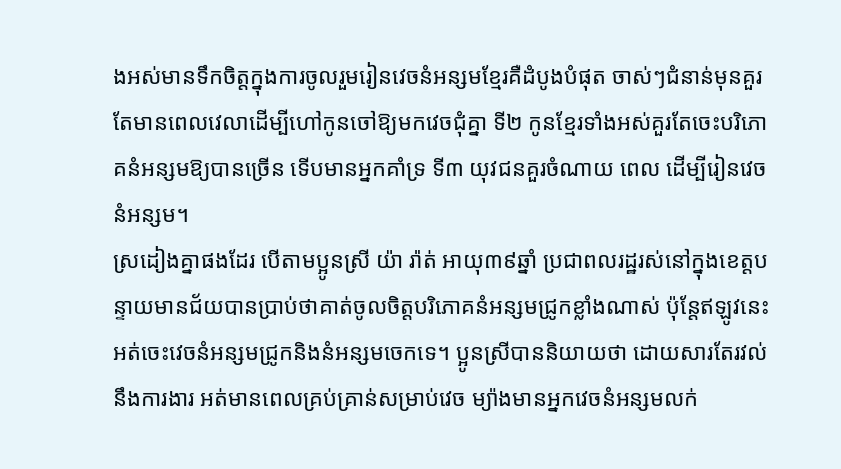ងអស់មានទឹកចិត្តក្នុងការចូលរួមរៀនវេចនំអន្សមខ្មែរគឺដំបូងបំផុត ចាស់ៗជំនាន់មុនគួរតែមានពេលវេលាដើម្បីហៅកូនចៅឱ្យមកវេចជុំគ្នា ទី២ កូនខ្មែរទាំងអស់គួរតែចេះបរិភោគនំអន្សមឱ្យបានច្រើន ទើបមានអ្នកគាំទ្រ ទី៣ យុវជនគួរចំណាយ ពេល ដើម្បីរៀនវេចនំអន្សម។
ស្រដៀងគ្នាផងដែរ បើតាមប្អូនស្រី យ៉ា រ៉ាត់ អាយុ៣៩ឆ្នាំ ប្រជាពលរដ្ឋរស់នៅក្នុងខេត្តបន្ទាយមានជ័យបានប្រាប់ថាគាត់ចូលចិត្តបរិភោគនំអន្សមជ្រូកខ្លាំងណាស់ ប៉ុន្តែឥឡូវនេះអត់ចេះវេចនំអន្សមជ្រូកនិងនំអន្សមចេកទេ។ ប្អូនស្រីបាននិយាយថា ដោយសារតែរវល់នឹងការងារ អត់មានពេលគ្រប់គ្រាន់សម្រាប់វេច ម្យ៉ាងមានអ្នកវេចនំអន្សមលក់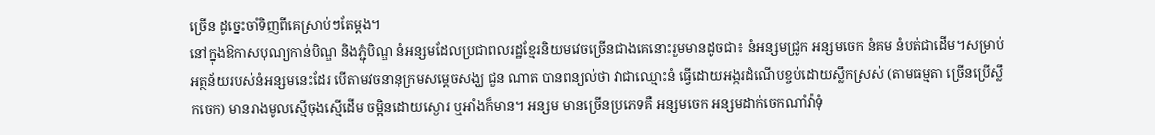ច្រើន ដូច្នេះចាំទិញពីគេស្រាប់ៗតែម្តង។
នៅក្នុងឱកាសបុណ្យកាន់បិណ្ឌ និងភ្ជុំបិណ្ឌ នំអន្សមដែលប្រជាពលរដ្ឋខ្មែរនិយមវេចច្រើនជាងគេនោះរួមមានដូចជា៖ នំអន្សមជ្រូក អន្សមចេក នំគម នំបត់ជាដើម។សម្រាប់អត្ថន័យរបស់នំអន្សមនេះដែរ បើតាមវចនានុក្រមសម្ដេចសង្ឃ ជួន ណាត បានពន្យល់ថា វាជាឈ្មោះនំ ធ្វើដោយអង្ករដំណើបខ្ចប់ដោយស្លឹកស្រស់ (តាមធម្មតា ច្រើនប្រើស្លឹកចេក) មានរាងមូលស្មើចុងស្មើដើម ចម្អិនដោយស្ងោរ ឬអាំងក៏មាន។ អន្សម មានច្រើនប្រភេទគឺ អន្សមចេក អន្សមដាក់ចេកណាំវ៉ាទុំ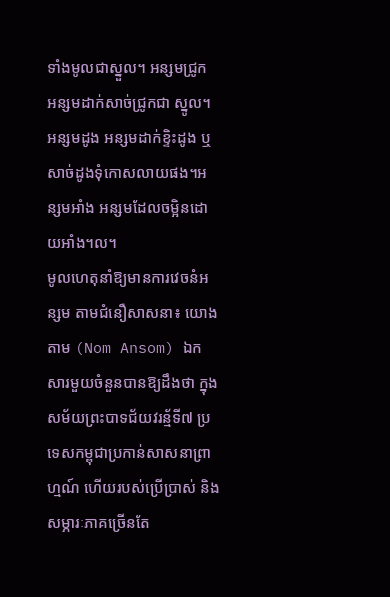ទាំងមូលជាស្នួល។ អន្សមជ្រូក អន្សមដាក់សាច់ជ្រូកជា ស្នូល។អន្សមដូង អន្សមដាក់ខ្ទិះដូង ឬសាច់ដូងទុំកោសលាយផង។អន្សមអាំង អន្សមដែលចម្អិនដោយអាំង។ល។
មូលហេតុនាំឱ្យមានការវេចនំអន្សម តាមជំនឿសាសនា៖ យោងតាម (Nom Ansom) ឯកសារមួយចំនួនបានឱ្យដឹងថា ក្នុងសម័យព្រះបាទជ័យវរន្ម័ទី៧ ប្រទេសកម្ពុជាប្រកាន់សាសនាព្រាហ្មណ៍ ហើយរបស់ប្រើប្រាស់ និងសម្ភារៈភាគច្រើនតែ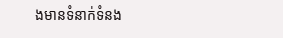ងមានទំនាក់ទំនង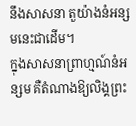នឹងសាសនា តួយ៉ាងនំអន្សមនេះជាដើម។
ក្នុងសាសនាព្រាហ្មណ៍នំអន្សម គឺតំណាងឱ្យលិង្គព្រះ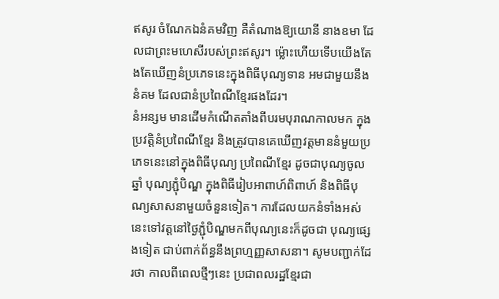ឥសូរ ចំណែកឯនំគមវិញ គឺតំណាងឱ្យយោនី នាងឧមា ដែលជាព្រះមហេសីរបស់ព្រះឥសូរ។ ម៉្លោះហើយទើបយើងតែងតែឃើញនំប្រភេទនេះក្នុងពិធីបុណ្យទាន អមជាមួយនឹង នំគម ដែលជានំប្រពៃណីខ្មែរផងដែរ។
នំអន្សម មានដើមកំណើតតាំងពីបរមបុរាណកាលមក ក្នុងប្រវត្តិនំប្រពៃណីខ្មែរ និងត្រូវបានគេឃើញវត្តមាននំមួយប្រភេទនេះនៅក្នុងពិធីបុណ្យ ប្រពៃណីខ្មែរ ដូចជាបុណ្យចូលឆ្នាំ បុណ្យភ្ជុំបិណ្ឌ ក្នុងពិធីរៀបអាពាហ៍ពិពាហ៍ និងពិធីបុណ្យសាសនាមួយចំនួនទៀត។ ការដែលយកនំទាំងអស់នេះទៅវត្តនៅថ្ងៃភ្ជុំបិណ្ឌមកពីបុណ្យនេះក៏ដូចជា បុណ្យផ្សេងទៀត ជាប់ពាក់ព័ន្ធនឹងព្រហ្មញ្ញសាសនា។ សូមបញ្ជាក់ដែរថា កាលពីពេលថ្មីៗនេះ ប្រជាពលរដ្ឋខ្មែរជា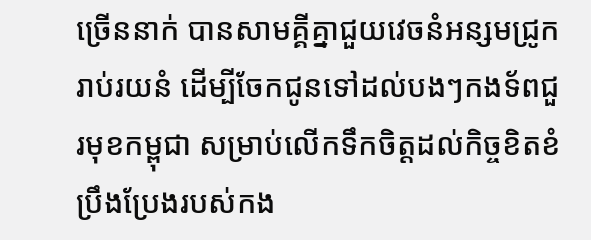ច្រើននាក់ បានសាមគ្គីគ្នាជួយវេចនំអន្សមជ្រូករាប់រយនំ ដើម្បីចែកជូនទៅដល់បងៗកងទ័ពជួរមុខកម្ពុជា សម្រាប់លើកទឹកចិត្តដល់កិច្ចខិតខំប្រឹងប្រែងរបស់កង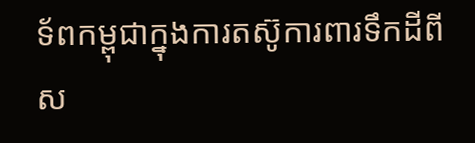ទ័ពកម្ពុជាក្នុងការតស៊ូការពារទឹកដីពីស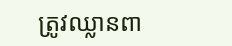ត្រូវឈ្លានពា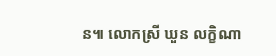ន៕ លោកស្រី ឃួន លក្ខិណា